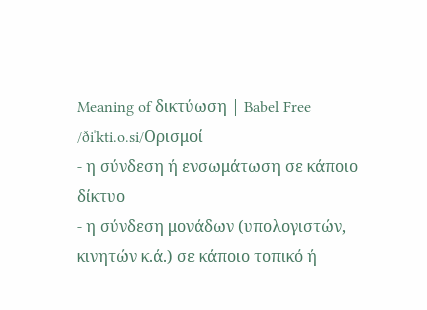Meaning of δικτύωση | Babel Free
/ðiˈkti.o.si/Ορισμοί
- η σύνδεση ή ενσωμάτωση σε κάποιο δίκτυο
- η σύνδεση μονάδων (υπολογιστών, κινητών κ.ά.) σε κάποιο τοπικό ή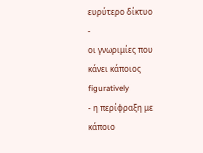ευρύτερο δίκτυο
-
οι γνωριμίες που κάνει κάποιος figuratively
- η περίφραξη με κάποιο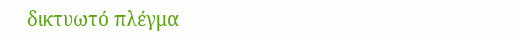δικτυωτό πλέγμα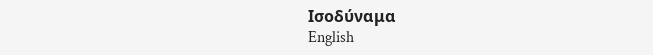Ισοδύναμα
English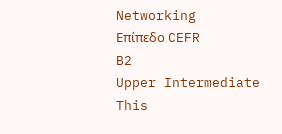Networking
Επίπεδο CEFR
B2
Upper Intermediate
This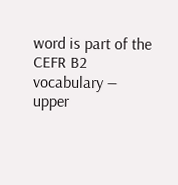word is part of the CEFR B2 vocabulary — upper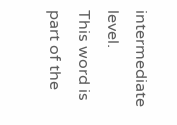intermediate level.
This word is part of the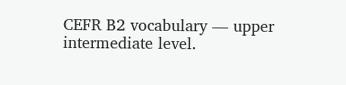CEFR B2 vocabulary — upper intermediate level.